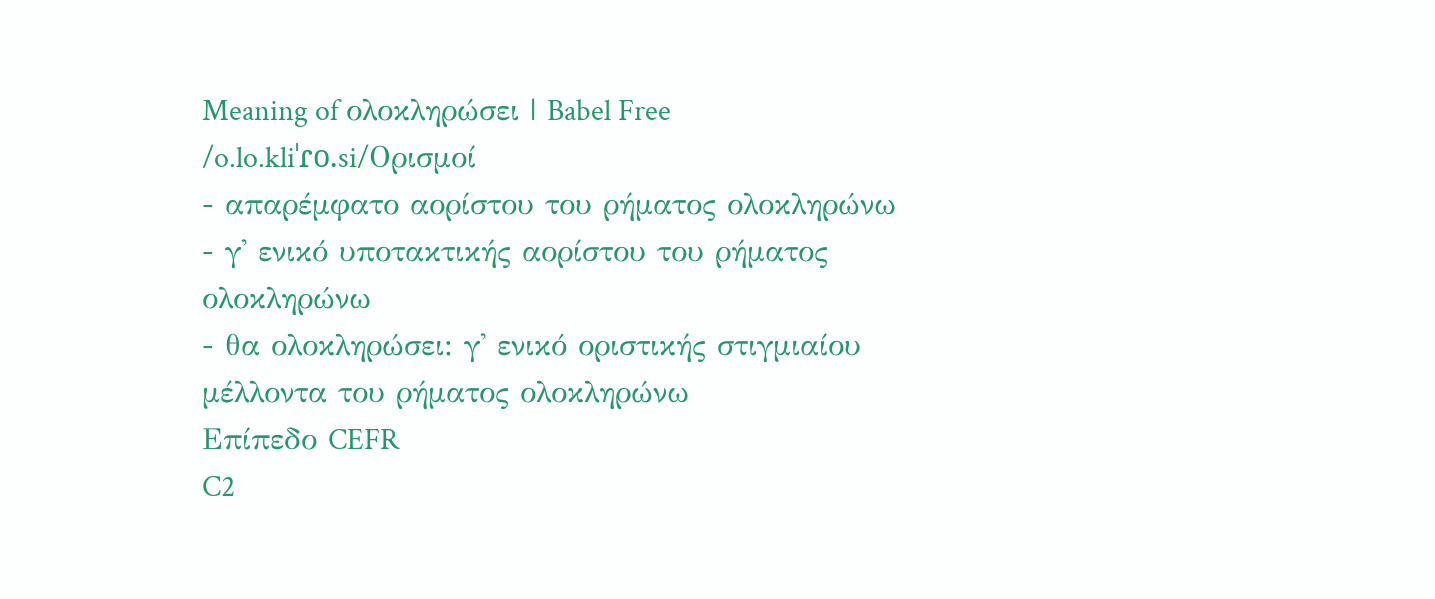Meaning of ολοκληρώσει | Babel Free
/o.lo.kliˈɾo.si/Ορισμοί
- απαρέμφατο αορίστου του ρήματος ολοκληρώνω
- γ' ενικό υποτακτικής αορίστου του ρήματος ολοκληρώνω
- θα ολοκληρώσει: γ' ενικό οριστικής στιγμιαίου μέλλοντα του ρήματος ολοκληρώνω
Επίπεδο CEFR
C2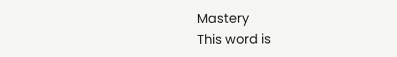Mastery
This word is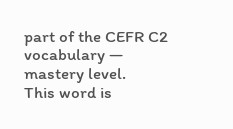part of the CEFR C2 vocabulary — mastery level.
This word is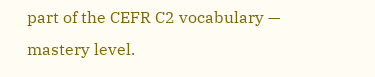part of the CEFR C2 vocabulary — mastery level.